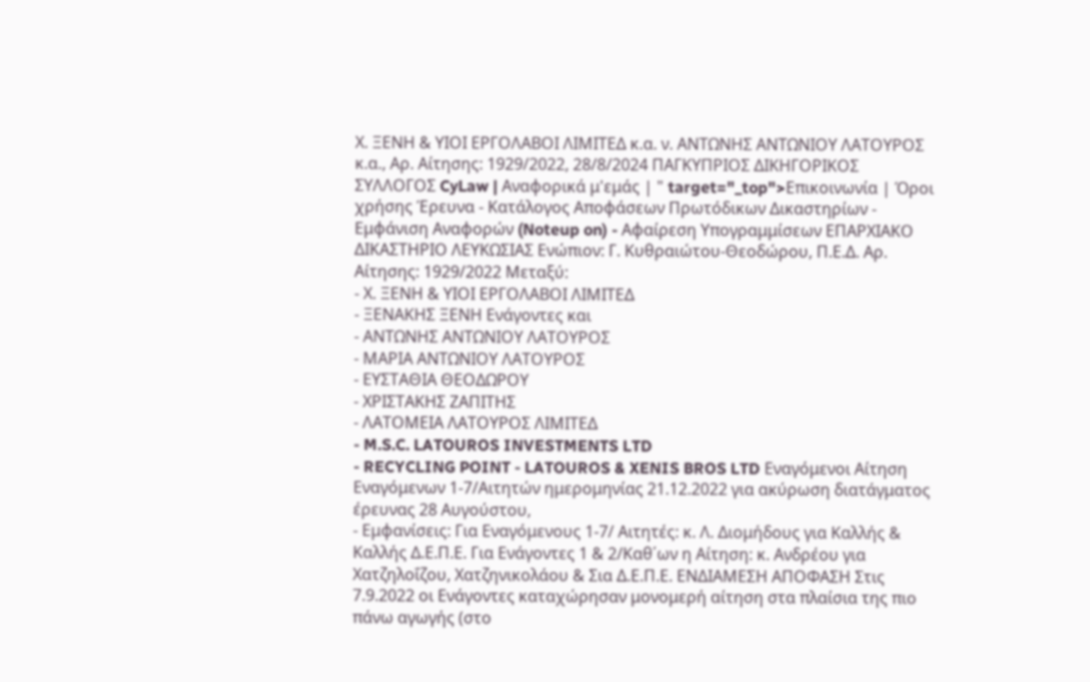Χ. ΞΕΝΗ & ΥΙΟΙ ΕΡΓΟΛΑΒΟΙ ΛΙΜΙΤΕΔ κ.α. ν. ΑΝΤΩΝΗΣ ΑΝΤΩΝΙΟΥ ΛΑΤΟΥΡΟΣ κ.α., Αρ. Αίτησης: 1929/2022, 28/8/2024 ΠΑΓΚΥΠΡΙΟΣ ΔΙΚΗΓΟΡΙΚΟΣ ΣΥΛΛΟΓΟΣ CyLaw | Αναφορικά μ'εμάς | " target="_top">Επικοινωνία | Όροι χρήσης Έρευνα - Κατάλογος Αποφάσεων Πρωτόδικων Δικαστηρίων - Εμφάνιση Αναφορών (Noteup on) - Αφαίρεση Υπογραμμίσεων ΕΠΑΡΧΙΑΚΟ ΔΙΚΑΣΤΗΡΙΟ ΛΕΥΚΩΣΙΑΣ Ενώπιον: Γ. Κυθραιώτου-Θεοδώρου, Π.Ε.Δ. Αρ. Αίτησης: 1929/2022 Μεταξύ:
- Χ. ΞΕΝΗ & ΥΙΟΙ ΕΡΓΟΛΑΒΟΙ ΛΙΜΙΤΕΔ
- ΞΕΝΑΚΗΣ ΞΕΝΗ Ενάγοντες και
- ΑΝΤΩΝΗΣ ΑΝΤΩΝΙΟΥ ΛΑΤΟΥΡΟΣ
- ΜΑΡΙΑ ΑΝΤΩΝΙΟΥ ΛΑΤΟΥΡΟΣ
- ΕΥΣΤΑΘΙΑ ΘΕΟΔΩΡΟΥ
- ΧΡΙΣΤΑΚΗΣ ΖΑΠΙΤΗΣ
- ΛΑΤΟΜΕΙΑ ΛΑΤΟΥΡΟΣ ΛΙΜΙΤΕΔ
- M.S.C. LATOUROS INVESTMENTS LTD
- RECYCLING POINT - LATOUROS & XENIS BROS LTD Εναγόμενοι Αίτηση Εναγόμενων 1-7/Αιτητών ημερομηνίας 21.12.2022 για ακύρωση διατάγματος έρευνας 28 Αυγούστου,
- Εμφανίσεις: Για Εναγόμενους 1-7/ Αιτητές: κ. Λ. Διομήδους για Καλλής & Καλλής Δ.Ε.Π.Ε. Για Ενάγοντες 1 & 2/Καθ΄ων η Αίτηση: κ. Ανδρέου για Χατζηλοΐζου, Χατζηνικολάου & Σια Δ.Ε.Π.Ε. ΕΝΔΙΑΜΕΣΗ ΑΠΟΦΑΣΗ Στις 7.9.2022 οι Ενάγοντες καταχώρησαν μονομερή αίτηση στα πλαίσια της πιο πάνω αγωγής (στο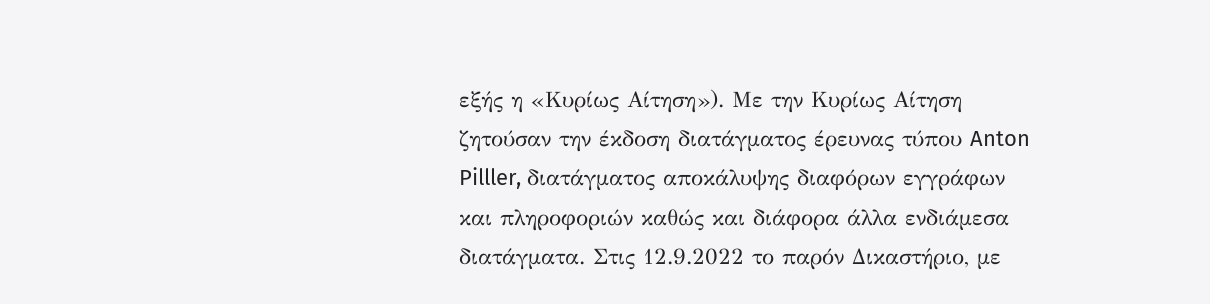εξής η «Κυρίως Αίτηση»). Με την Κυρίως Αίτηση ζητούσαν την έκδοση διατάγματος έρευνας τύπου Anton Pilller, διατάγματος αποκάλυψης διαφόρων εγγράφων και πληροφοριών καθώς και διάφορα άλλα ενδιάμεσα διατάγματα. Στις 12.9.2022 το παρόν Δικαστήριο, με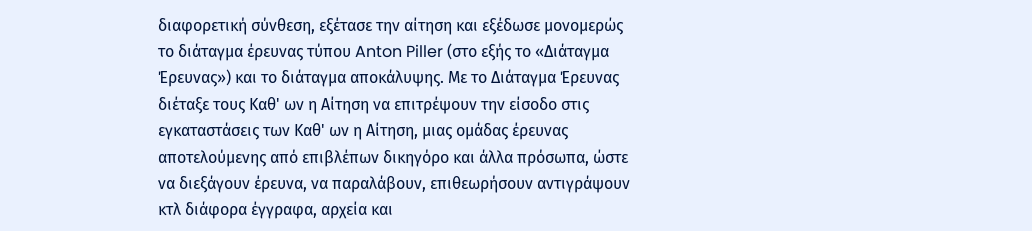διαφορετική σύνθεση, εξέτασε την αίτηση και εξέδωσε μονομερώς το διάταγμα έρευνας τύπου Anton Piller (στο εξής το «Διάταγμα Έρευνας») και το διάταγμα αποκάλυψης. Με το Διάταγμα Έρευνας διέταξε τους Καθ' ων η Αίτηση να επιτρέψουν την είσοδο στις εγκαταστάσεις των Καθ' ων η Αίτηση, μιας ομάδας έρευνας αποτελούμενης από επιβλέπων δικηγόρο και άλλα πρόσωπα, ώστε να διεξάγουν έρευνα, να παραλάβουν, επιθεωρήσουν αντιγράψουν κτλ διάφορα έγγραφα, αρχεία και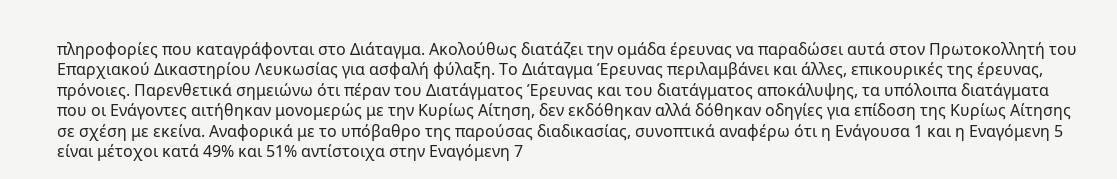πληροφορίες που καταγράφονται στο Διάταγμα. Ακολούθως διατάζει την ομάδα έρευνας να παραδώσει αυτά στον Πρωτοκολλητή του Επαρχιακού Δικαστηρίου Λευκωσίας για ασφαλή φύλαξη. Το Διάταγμα Έρευνας περιλαμβάνει και άλλες, επικουρικές της έρευνας, πρόνοιες. Παρενθετικά σημειώνω ότι πέραν του Διατάγματος Έρευνας και του διατάγματος αποκάλυψης, τα υπόλοιπα διατάγματα που οι Ενάγοντες αιτήθηκαν μονομερώς με την Κυρίως Αίτηση, δεν εκδόθηκαν αλλά δόθηκαν οδηγίες για επίδοση της Κυρίως Αίτησης σε σχέση με εκείνα. Αναφορικά με το υπόβαθρο της παρούσας διαδικασίας, συνοπτικά αναφέρω ότι η Ενάγουσα 1 και η Εναγόμενη 5 είναι μέτοχοι κατά 49% και 51% αντίστοιχα στην Εναγόμενη 7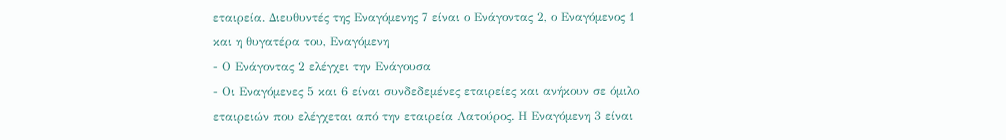εταιρεία. Διευθυντές της Εναγόμενης 7 είναι ο Ενάγοντας 2, ο Εναγόμενος 1 και η θυγατέρα του, Εναγόμενη
- Ο Ενάγοντας 2 ελέγχει την Ενάγουσα
- Οι Εναγόμενες 5 και 6 είναι συνδεδεμένες εταιρείες και ανήκουν σε όμιλο εταιρειών που ελέγχεται από την εταιρεία Λατούρος. Η Εναγόμενη 3 είναι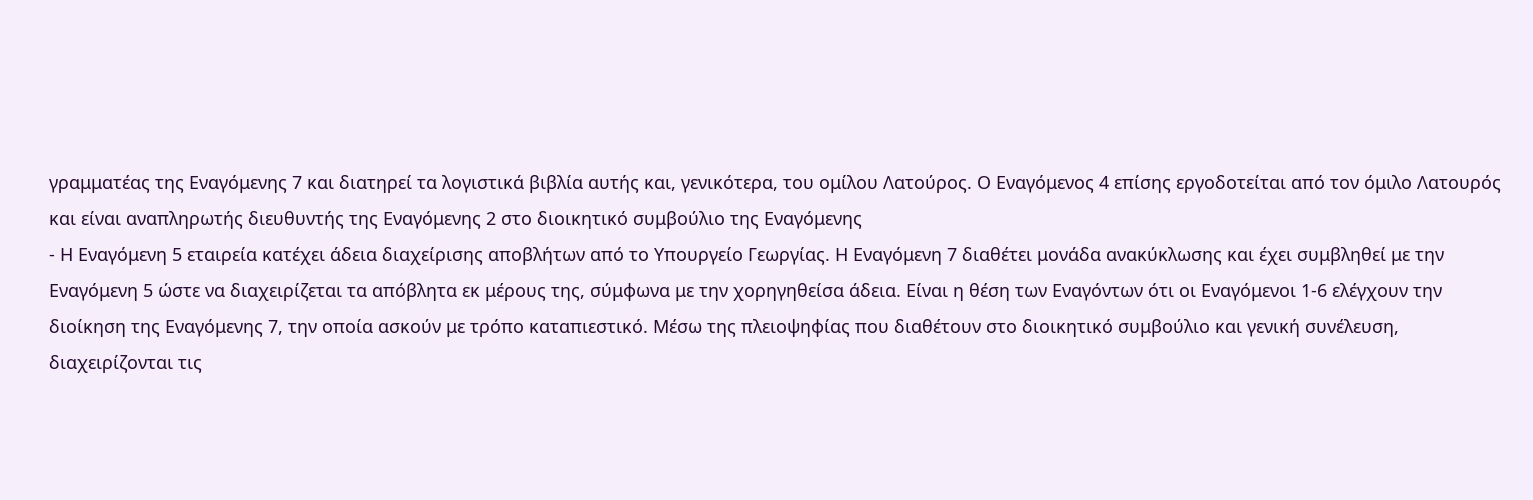γραμματέας της Εναγόμενης 7 και διατηρεί τα λογιστικά βιβλία αυτής και, γενικότερα, του ομίλου Λατούρος. Ο Εναγόμενος 4 επίσης εργοδοτείται από τον όμιλο Λατουρός και είναι αναπληρωτής διευθυντής της Εναγόμενης 2 στο διοικητικό συμβούλιο της Εναγόμενης
- Η Εναγόμενη 5 εταιρεία κατέχει άδεια διαχείρισης αποβλήτων από το Υπουργείο Γεωργίας. Η Εναγόμενη 7 διαθέτει μονάδα ανακύκλωσης και έχει συμβληθεί με την Εναγόμενη 5 ώστε να διαχειρίζεται τα απόβλητα εκ μέρους της, σύμφωνα με την χορηγηθείσα άδεια. Είναι η θέση των Εναγόντων ότι οι Εναγόμενοι 1-6 ελέγχουν την διοίκηση της Εναγόμενης 7, την οποία ασκούν με τρόπο καταπιεστικό. Μέσω της πλειοψηφίας που διαθέτουν στο διοικητικό συμβούλιο και γενική συνέλευση, διαχειρίζονται τις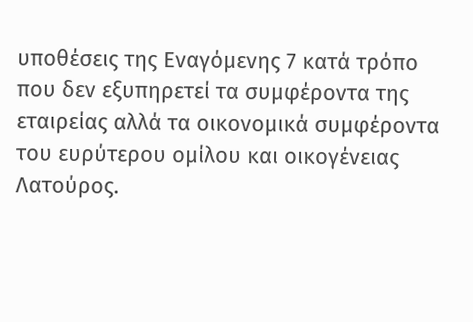υποθέσεις της Εναγόμενης 7 κατά τρόπο που δεν εξυπηρετεί τα συμφέροντα της εταιρείας αλλά τα οικονομικά συμφέροντα του ευρύτερου ομίλου και οικογένειας Λατούρος.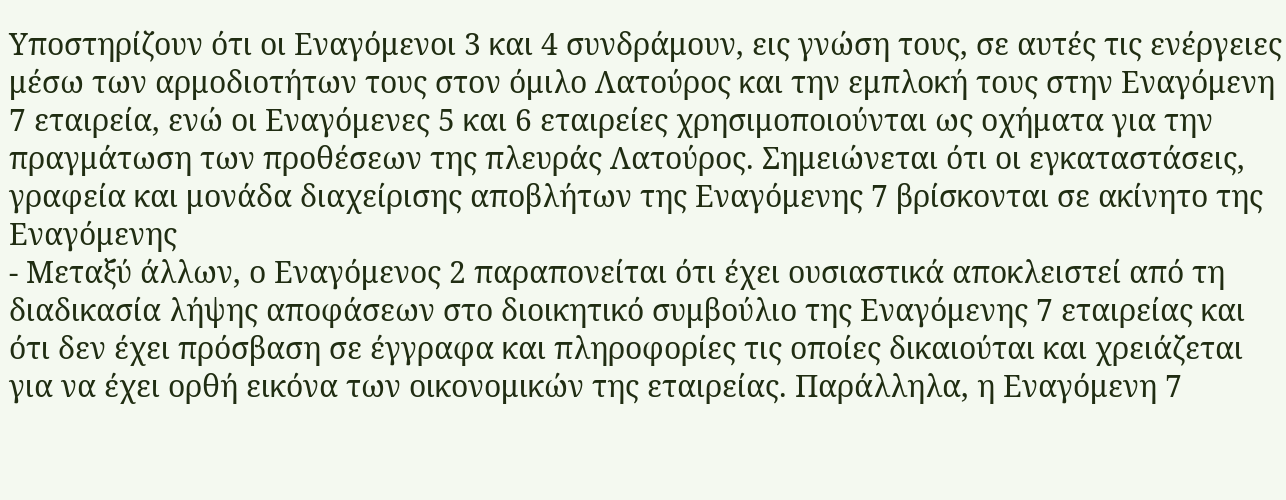Υποστηρίζουν ότι οι Εναγόμενοι 3 και 4 συνδράμουν, εις γνώση τους, σε αυτές τις ενέργειες μέσω των αρμοδιοτήτων τους στον όμιλο Λατούρος και την εμπλοκή τους στην Εναγόμενη 7 εταιρεία, ενώ οι Εναγόμενες 5 και 6 εταιρείες χρησιμοποιούνται ως οχήματα για την πραγμάτωση των προθέσεων της πλευράς Λατούρος. Σημειώνεται ότι οι εγκαταστάσεις, γραφεία και μονάδα διαχείρισης αποβλήτων της Εναγόμενης 7 βρίσκονται σε ακίνητο της Εναγόμενης
- Μεταξύ άλλων, ο Εναγόμενος 2 παραπονείται ότι έχει ουσιαστικά αποκλειστεί από τη διαδικασία λήψης αποφάσεων στο διοικητικό συμβούλιο της Εναγόμενης 7 εταιρείας και ότι δεν έχει πρόσβαση σε έγγραφα και πληροφορίες τις οποίες δικαιούται και χρειάζεται για να έχει ορθή εικόνα των οικονομικών της εταιρείας. Παράλληλα, η Εναγόμενη 7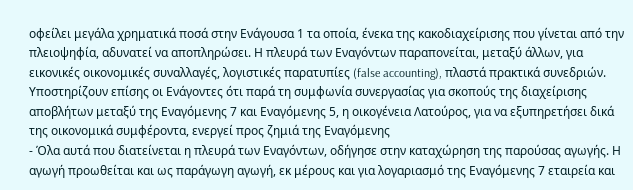οφείλει μεγάλα χρηματικά ποσά στην Ενάγουσα 1 τα οποία, ένεκα της κακοδιαχείρισης που γίνεται από την πλειοψηφία, αδυνατεί να αποπληρώσει. Η πλευρά των Εναγόντων παραπονείται, μεταξύ άλλων, για εικονικές οικονομικές συναλλαγές, λογιστικές παρατυπίες (false accounting), πλαστά πρακτικά συνεδριών. Υποστηρίζουν επίσης οι Ενάγοντες ότι παρά τη συμφωνία συνεργασίας για σκοπούς της διαχείρισης αποβλήτων μεταξύ της Εναγόμενης 7 και Εναγόμενης 5, η οικογένεια Λατούρος, για να εξυπηρετήσει δικά της οικονομικά συμφέροντα, ενεργεί προς ζημιά της Εναγόμενης
- Όλα αυτά που διατείνεται η πλευρά των Εναγόντων, οδήγησε στην καταχώρηση της παρούσας αγωγής. Η αγωγή προωθείται και ως παράγωγη αγωγή, εκ μέρους και για λογαριασμό της Εναγόμενης 7 εταιρεία και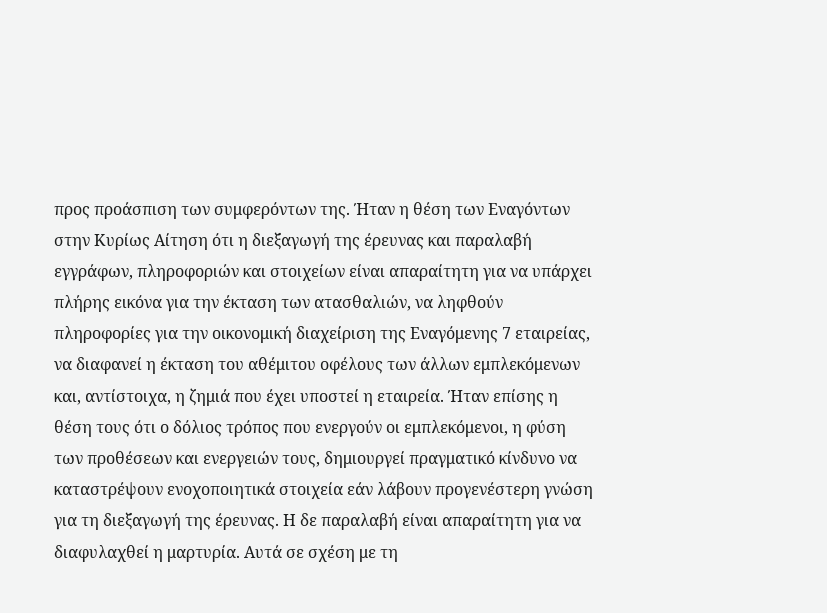προς προάσπιση των συμφερόντων της. Ήταν η θέση των Εναγόντων στην Κυρίως Αίτηση ότι η διεξαγωγή της έρευνας και παραλαβή εγγράφων, πληροφοριών και στοιχείων είναι απαραίτητη για να υπάρχει πλήρης εικόνα για την έκταση των ατασθαλιών, να ληφθούν πληροφορίες για την οικονομική διαχείριση της Εναγόμενης 7 εταιρείας, να διαφανεί η έκταση του αθέμιτου οφέλους των άλλων εμπλεκόμενων και, αντίστοιχα, η ζημιά που έχει υποστεί η εταιρεία. Ήταν επίσης η θέση τους ότι ο δόλιος τρόπος που ενεργούν οι εμπλεκόμενοι, η φύση των προθέσεων και ενεργειών τους, δημιουργεί πραγματικό κίνδυνο να καταστρέψουν ενοχοποιητικά στοιχεία εάν λάβουν προγενέστερη γνώση για τη διεξαγωγή της έρευνας. Η δε παραλαβή είναι απαραίτητη για να διαφυλαχθεί η μαρτυρία. Αυτά σε σχέση με τη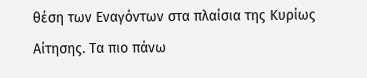θέση των Εναγόντων στα πλαίσια της Κυρίως Αίτησης. Τα πιο πάνω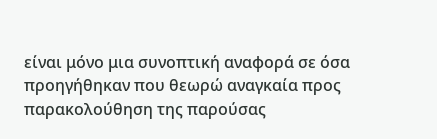είναι μόνο μια συνοπτική αναφορά σε όσα προηγήθηκαν που θεωρώ αναγκαία προς παρακολούθηση της παρούσας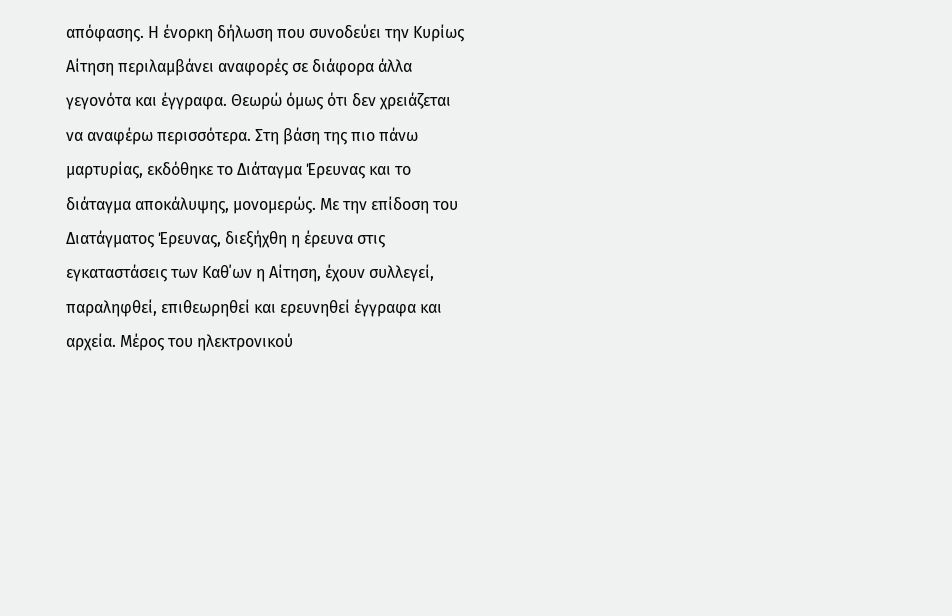απόφασης. Η ένορκη δήλωση που συνοδεύει την Κυρίως Αίτηση περιλαμβάνει αναφορές σε διάφορα άλλα γεγονότα και έγγραφα. Θεωρώ όμως ότι δεν χρειάζεται να αναφέρω περισσότερα. Στη βάση της πιο πάνω μαρτυρίας, εκδόθηκε το Διάταγμα Έρευνας και το διάταγμα αποκάλυψης, μονομερώς. Με την επίδοση του Διατάγματος Έρευνας, διεξήχθη η έρευνα στις εγκαταστάσεις των Καθ΄ων η Αίτηση, έχουν συλλεγεί, παραληφθεί, επιθεωρηθεί και ερευνηθεί έγγραφα και αρχεία. Μέρος του ηλεκτρονικού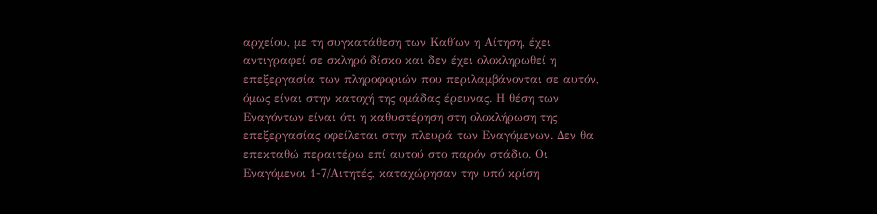αρχείου, με τη συγκατάθεση των Καθ΄ων η Αίτηση, έχει αντιγραφεί σε σκληρό δίσκο και δεν έχει ολοκληρωθεί η επεξεργασία των πληροφοριών που περιλαμβάνονται σε αυτόν, όμως είναι στην κατοχή της ομάδας έρευνας. Η θέση των Εναγόντων είναι ότι η καθυστέρηση στη ολοκλήρωση της επεξεργασίας οφείλεται στην πλευρά των Εναγόμενων. Δεν θα επεκταθώ περαιτέρω επί αυτού στο παρόν στάδιο. Οι Εναγόμενοι 1-7/Αιτητές, καταχώρησαν την υπό κρίση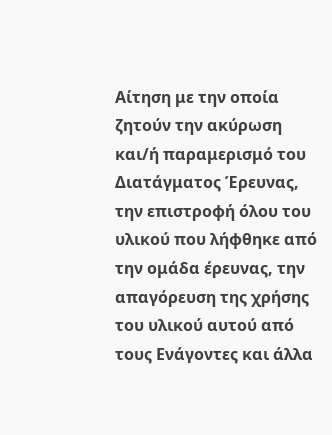Αίτηση με την οποία ζητούν την ακύρωση και/ή παραμερισμό του Διατάγματος Έρευνας, την επιστροφή όλου του υλικού που λήφθηκε από την ομάδα έρευνας, την απαγόρευση της χρήσης του υλικού αυτού από τους Ενάγοντες και άλλα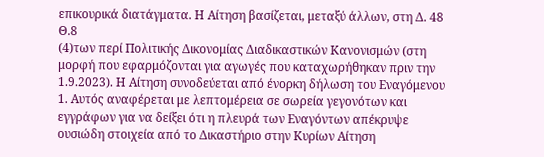επικουρικά διατάγματα. Η Αίτηση βασίζεται, μεταξύ άλλων, στη Δ. 48 Θ.8
(4)των περί Πολιτικής Δικονομίας Διαδικαστικών Κανονισμών (στη μορφή που εφαρμόζονται για αγωγές που καταχωρήθηκαν πριν την 1.9.2023). Η Αίτηση συνοδεύεται από ένορκη δήλωση του Εναγόμενου 1. Αυτός αναφέρεται με λεπτομέρεια σε σωρεία γεγονότων και εγγράφων για να δείξει ότι η πλευρά των Εναγόντων απέκρυψε ουσιώδη στοιχεία από το Δικαστήριο στην Κυρίων Αίτηση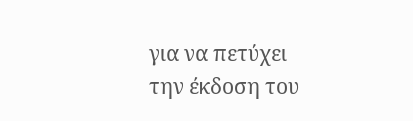για να πετύχει την έκδοση του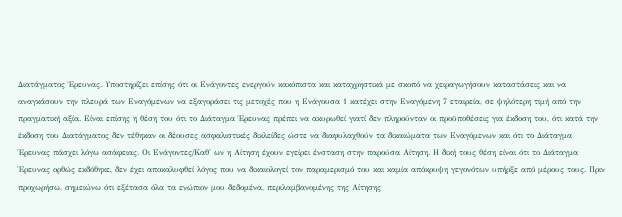Διατάγματος Έρευνας. Υποστηρίζει επίσης ότι οι Ενάγοντες ενεργούν κακόπιστα και καταχρηστικά με σκοπό να χειραγωγήσουν καταστάσεις και να αναγκάσουν την πλευρά των Εναγόμενων να εξαγοράσει τις μετοχές που η Ενάγουσα 1 κατέχει στην Εναγόμενη 7 εταιρεία, σε ψηλότερη τιμή από την πραγματική αξία. Είναι επίσης η θέση του ότι το Διάταγμα Έρευνας πρέπει να ακυρωθεί γιατί δεν πληρούνταν οι προϋποθέσεις για έκδοση του, ότι κατά την έκδοση του Διατάγματος δεν τέθηκαν οι δέουσες ασφαλιστικές δικλείδες ώστε να διαφυλαχθούν τα δικαιώματα των Εναγόμενων και ότι το Διάταγμα Έρευνας πάσχει λόγω ασάφειας. Οι Ενάγοντες/Καθ' ων η Αίτηση έχουν εγείρει ένσταση στην παρούσα Αίτηση. Η δική τους θέση είναι ότι το Διάταγμα Έρευνας ορθώς εκδόθηκε, δεν έχει αποκαλυφθεί λόγος που να δικαιολογεί τον παραμερισμό του και καμία απόκρυψη γεγονότων υπήρξε από μέρους τους. Πριν προχωρήσω, σημειώνω ότι εξέτασα όλα τα ενώπιον μου δεδομένα, περιλαμβανομένης της Αίτησης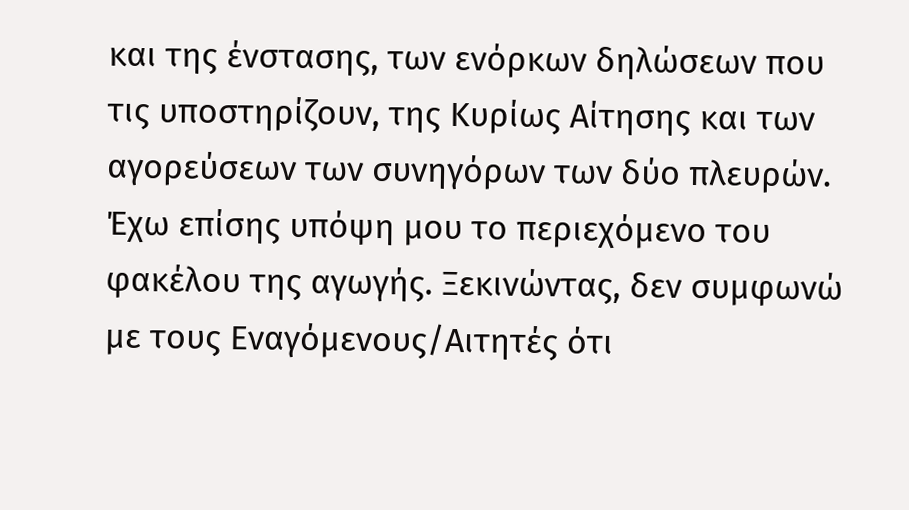και της ένστασης, των ενόρκων δηλώσεων που τις υποστηρίζουν, της Κυρίως Αίτησης και των αγορεύσεων των συνηγόρων των δύο πλευρών. Έχω επίσης υπόψη μου το περιεχόμενο του φακέλου της αγωγής. Ξεκινώντας, δεν συμφωνώ με τους Εναγόμενους/Αιτητές ότι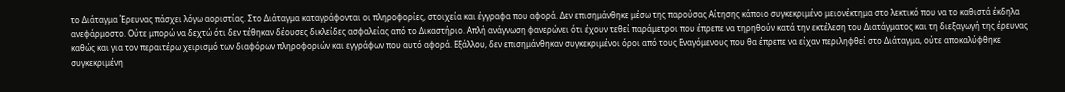το Διάταγμα Έρευνας πάσχει λόγω αοριστίας. Στο Διάταγμα καταγράφονται οι πληροφορίες, στοιχεία και έγγραφα που αφορά. Δεν επισημάνθηκε μέσω της παρούσας Αίτησης κάποιο συγκεκριμένο μειονέκτημα στο λεκτικό που να το καθιστά έκδηλα ανεφάρμοστο. Ούτε μπορώ να δεχτώ ότι δεν τέθηκαν δέουσες δικλείδες ασφαλείας από το Δικαστήριο. Απλή ανάγνωση φανερώνει ότι έχουν τεθεί παράμετροι που έπρεπε να τηρηθούν κατά την εκτέλεση του Διατάγματος και τη διεξαγωγή της έρευνας καθώς και για τον περαιτέρω χειρισμό των διαφόρων πληροφοριών και εγγράφων που αυτό αφορά. Εξάλλου, δεν επισημάνθηκαν συγκεκριμένοι όροι από τους Εναγόμενους που θα έπρεπε να είχαν περιληφθεί στο Διάταγμα, ούτε αποκαλύφθηκε συγκεκριμένη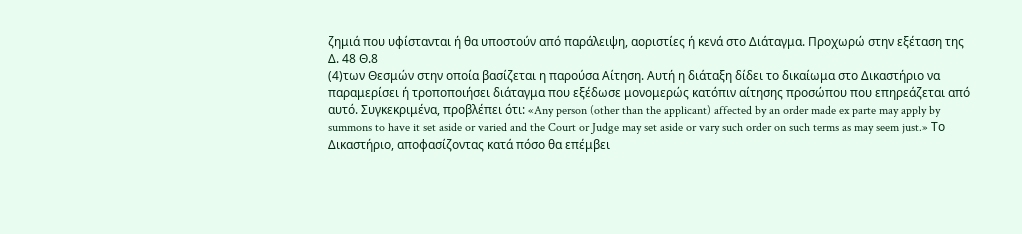ζημιά που υφίστανται ή θα υποστούν από παράλειψη, αοριστίες ή κενά στο Διάταγμα. Προχωρώ στην εξέταση της Δ. 48 Θ.8
(4)των Θεσμών στην οποία βασίζεται η παρούσα Αίτηση. Αυτή η διάταξη δίδει το δικαίωμα στο Δικαστήριο να παραμερίσει ή τροποποιήσει διάταγμα που εξέδωσε μονομερώς κατόπιν αίτησης προσώπου που επηρεάζεται από αυτό. Συγκεκριμένα, προβλέπει ότι: «Any person (other than the applicant) affected by an order made ex parte may apply by summons to have it set aside or varied and the Court or Judge may set aside or vary such order on such terms as may seem just.» Το Δικαστήριο, αποφασίζοντας κατά πόσο θα επέμβει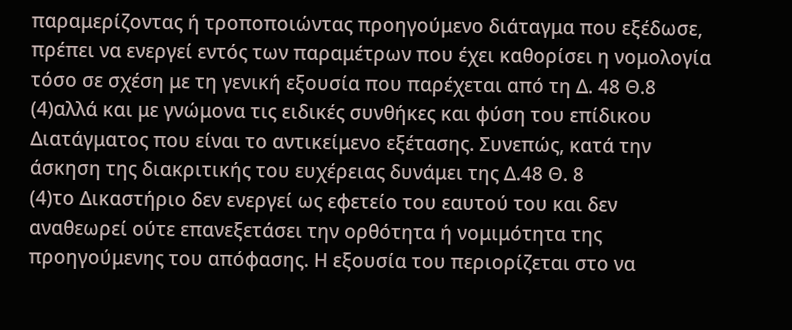παραμερίζοντας ή τροποποιώντας προηγούμενο διάταγμα που εξέδωσε, πρέπει να ενεργεί εντός των παραμέτρων που έχει καθορίσει η νομολογία τόσο σε σχέση με τη γενική εξουσία που παρέχεται από τη Δ. 48 Θ.8
(4)αλλά και με γνώμονα τις ειδικές συνθήκες και φύση του επίδικου Διατάγματος που είναι το αντικείμενο εξέτασης. Συνεπώς, κατά την άσκηση της διακριτικής του ευχέρειας δυνάμει της Δ.48 Θ. 8
(4)το Δικαστήριο δεν ενεργεί ως εφετείο του εαυτού του και δεν αναθεωρεί ούτε επανεξετάσει την ορθότητα ή νομιμότητα της προηγούμενης του απόφασης. Η εξουσία του περιορίζεται στο να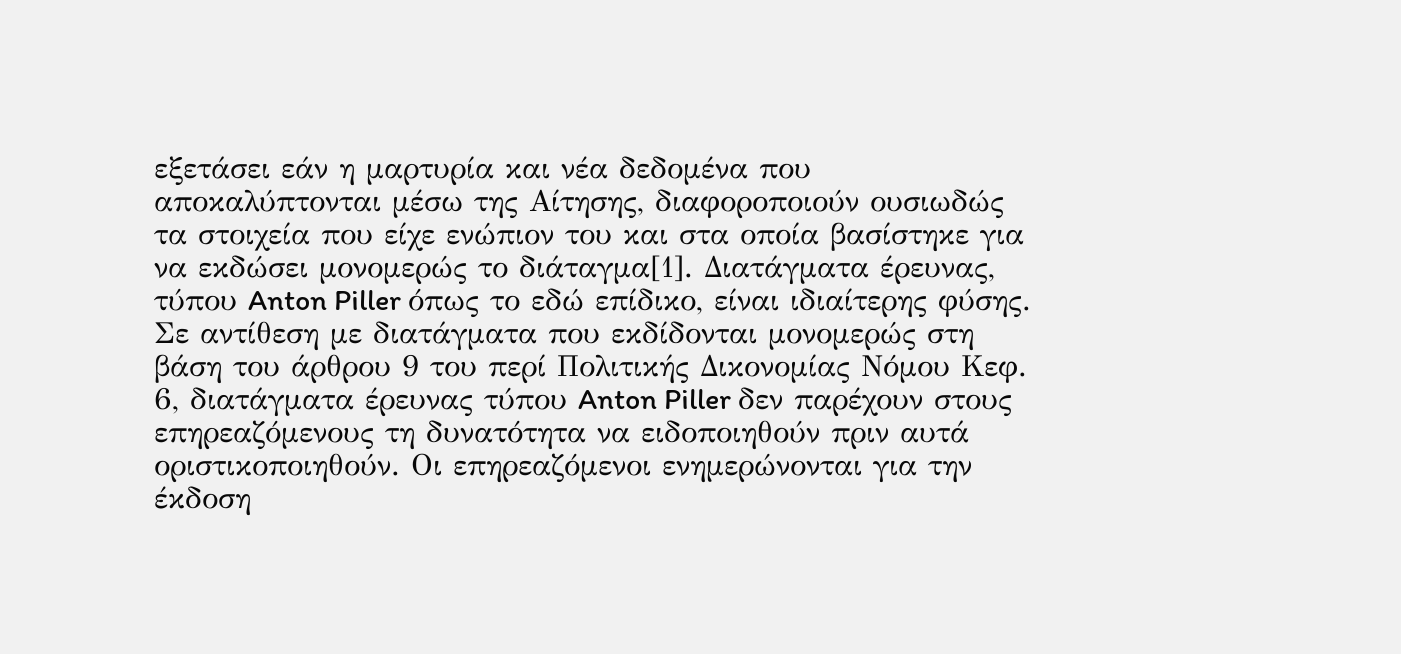εξετάσει εάν η μαρτυρία και νέα δεδομένα που αποκαλύπτονται μέσω της Αίτησης, διαφοροποιούν ουσιωδώς τα στοιχεία που είχε ενώπιον του και στα οποία βασίστηκε για να εκδώσει μονομερώς το διάταγμα[1]. Διατάγματα έρευνας, τύπου Anton Piller όπως το εδώ επίδικο, είναι ιδιαίτερης φύσης. Σε αντίθεση με διατάγματα που εκδίδονται μονομερώς στη βάση του άρθρου 9 του περί Πολιτικής Δικονομίας Νόμου Κεφ. 6, διατάγματα έρευνας τύπου Anton Piller δεν παρέχουν στους επηρεαζόμενους τη δυνατότητα να ειδοποιηθούν πριν αυτά οριστικοποιηθούν. Οι επηρεαζόμενοι ενημερώνονται για την έκδοση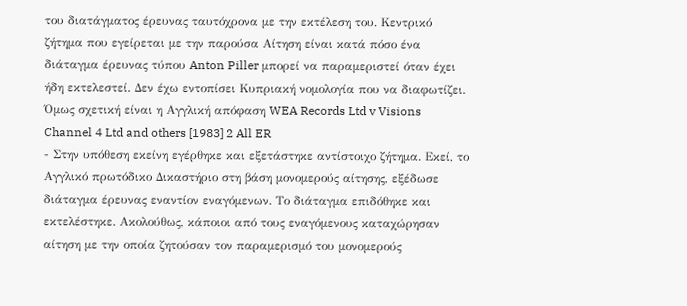του διατάγματος έρευνας ταυτόχρονα με την εκτέλεση του. Κεντρικό ζήτημα που εγείρεται με την παρούσα Αίτηση είναι κατά πόσο ένα διάταγμα έρευνας τύπου Anton Piller μπορεί να παραμεριστεί όταν έχει ήδη εκτελεστεί. Δεν έχω εντοπίσει Κυπριακή νομολογία που να διαφωτίζει. Όμως σχετική είναι η Αγγλική απόφαση WEA Records Ltd v Visions Channel 4 Ltd and others [1983] 2 All ER
- Στην υπόθεση εκείνη εγέρθηκε και εξετάστηκε αντίστοιχο ζήτημα. Εκεί, το Αγγλικό πρωτόδικο Δικαστήριο στη βάση μονομερούς αίτησης, εξέδωσε διάταγμα έρευνας εναντίον εναγόμενων. Το διάταγμα επιδόθηκε και εκτελέστηκε. Ακολούθως, κάποιοι από τους εναγόμενους καταχώρησαν αίτηση με την οποία ζητούσαν τον παραμερισμό του μονομερούς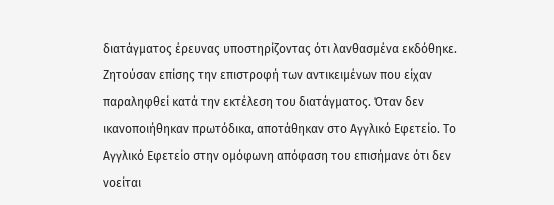διατάγματος έρευνας υποστηρίζοντας ότι λανθασμένα εκδόθηκε. Ζητούσαν επίσης την επιστροφή των αντικειμένων που είχαν παραληφθεί κατά την εκτέλεση του διατάγματος. Όταν δεν ικανοποιήθηκαν πρωτόδικα, αποτάθηκαν στο Αγγλικό Εφετείο. Το Αγγλικό Εφετείο στην ομόφωνη απόφαση του επισήμανε ότι δεν νοείται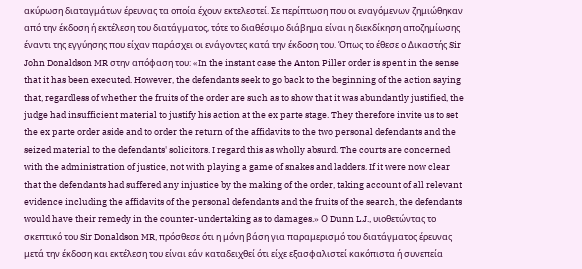ακύρωση διαταγμάτων έρευνας τα οποία έχουν εκτελεστεί. Σε περίπτωση που οι εναγόμενων ζημιώθηκαν από την έκδοση ή εκτέλεση του διατάγματος, τότε το διαθέσιμο διάβημα είναι η διεκδίκηση αποζημίωσης έναντι της εγγύησης που είχαν παράσχει οι ενάγοντες κατά την έκδοση του. Όπως το έθεσε ο Δικαστής Sir John Donaldson MR στην απόφαση του: «In the instant case the Anton Piller order is spent in the sense that it has been executed. However, the defendants seek to go back to the beginning of the action saying that, regardless of whether the fruits of the order are such as to show that it was abundantly justified, the judge had insufficient material to justify his action at the ex parte stage. They therefore invite us to set the ex parte order aside and to order the return of the affidavits to the two personal defendants and the seized material to the defendants' solicitors. I regard this as wholly absurd. The courts are concerned with the administration of justice, not with playing a game of snakes and ladders. If it were now clear that the defendants had suffered any injustice by the making of the order, taking account of all relevant evidence including the affidavits of the personal defendants and the fruits of the search, the defendants would have their remedy in the counter-undertaking as to damages.» Ο Dunn L.J., υιοθετώντας το σκεπτικό του Sir Donaldson MR, πρόσθεσε ότι η μόνη βάση για παραμερισμό του διατάγματος έρευνας μετά την έκδοση και εκτέλεση του είναι εάν καταδειχθεί ότι είχε εξασφαλιστεί κακόπιστα ή συνεπεία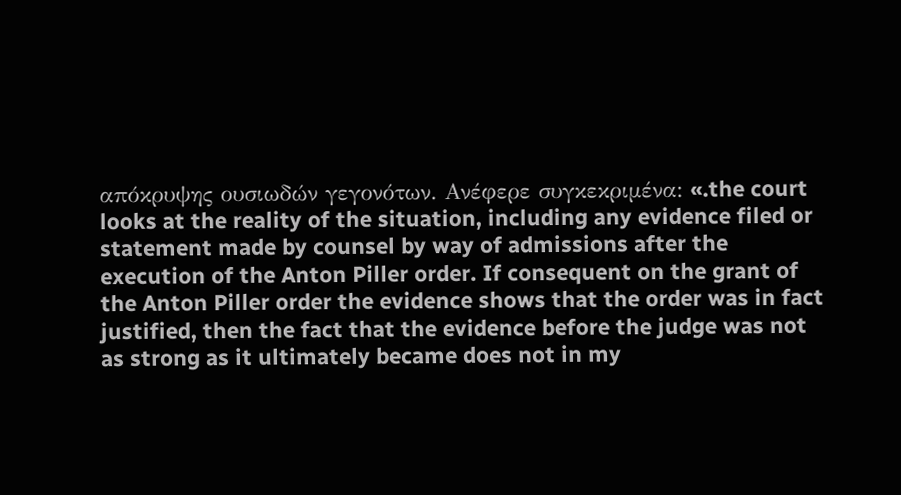απόκρυψης ουσιωδών γεγονότων. Ανέφερε συγκεκριμένα: «.the court looks at the reality of the situation, including any evidence filed or statement made by counsel by way of admissions after the execution of the Anton Piller order. If consequent on the grant of the Anton Piller order the evidence shows that the order was in fact justified, then the fact that the evidence before the judge was not as strong as it ultimately became does not in my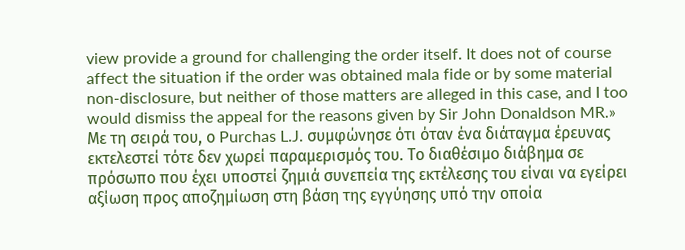view provide a ground for challenging the order itself. It does not of course affect the situation if the order was obtained mala fide or by some material non-disclosure, but neither of those matters are alleged in this case, and I too would dismiss the appeal for the reasons given by Sir John Donaldson MR.» Με τη σειρά του, ο Purchas L.J. συμφώνησε ότι όταν ένα διάταγμα έρευνας εκτελεστεί τότε δεν χωρεί παραμερισμός του. Το διαθέσιμο διάβημα σε πρόσωπο που έχει υποστεί ζημιά συνεπεία της εκτέλεσης του είναι να εγείρει αξίωση προς αποζημίωση στη βάση της εγγύησης υπό την οποία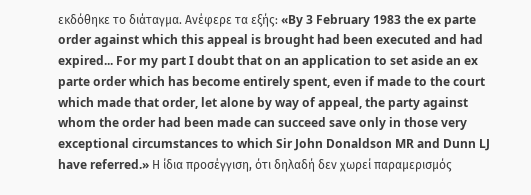εκδόθηκε το διάταγμα. Ανέφερε τα εξής: «By 3 February 1983 the ex parte order against which this appeal is brought had been executed and had expired... For my part I doubt that on an application to set aside an ex parte order which has become entirely spent, even if made to the court which made that order, let alone by way of appeal, the party against whom the order had been made can succeed save only in those very exceptional circumstances to which Sir John Donaldson MR and Dunn LJ have referred.» Η ίδια προσέγγιση, ότι δηλαδή δεν χωρεί παραμερισμός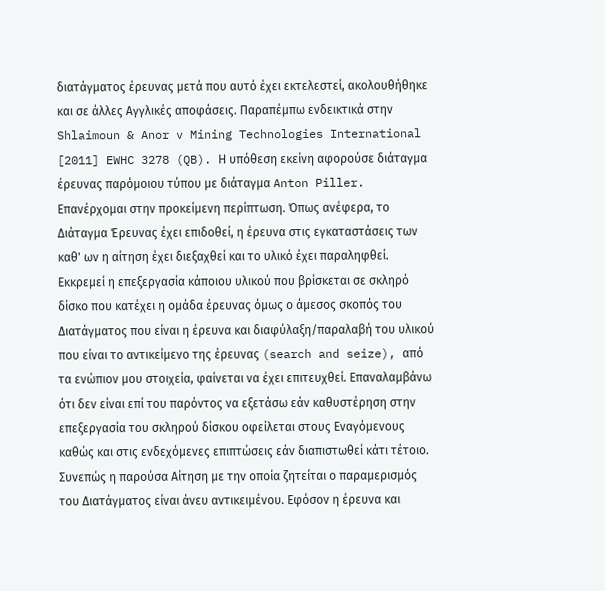διατάγματος έρευνας μετά που αυτό έχει εκτελεστεί, ακολουθήθηκε και σε άλλες Αγγλικές αποφάσεις. Παραπέμπω ενδεικτικά στην Shlaimoun & Anor v Mining Technologies International [2011] EWHC 3278 (QB). Η υπόθεση εκείνη αφορούσε διάταγμα έρευνας παρόμοιου τύπου με διάταγμα Anton Piller. Επανέρχομαι στην προκείμενη περίπτωση. Όπως ανέφερα, το Διάταγμα Έρευνας έχει επιδοθεί, η έρευνα στις εγκαταστάσεις των καθ' ων η αίτηση έχει διεξαχθεί και το υλικό έχει παραληφθεί. Εκκρεμεί η επεξεργασία κάποιου υλικού που βρίσκεται σε σκληρό δίσκο που κατέχει η ομάδα έρευνας όμως ο άμεσος σκοπός του Διατάγματος που είναι η έρευνα και διαφύλαξη/παραλαβή του υλικού που είναι το αντικείμενο της έρευνας (search and seize), από τα ενώπιον μου στοιχεία, φαίνεται να έχει επιτευχθεί. Επαναλαμβάνω ότι δεν είναι επί του παρόντος να εξετάσω εάν καθυστέρηση στην επεξεργασία του σκληρού δίσκου οφείλεται στους Εναγόμενους καθώς και στις ενδεχόμενες επιπτώσεις εάν διαπιστωθεί κάτι τέτοιο. Συνεπώς η παρούσα Αίτηση με την οποία ζητείται ο παραμερισμός του Διατάγματος είναι άνευ αντικειμένου. Εφόσον η έρευνα και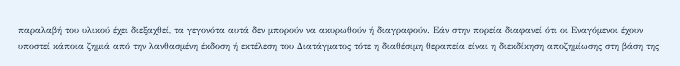παραλαβή του υλικού έχει διεξαχθεί, τα γεγονότα αυτά δεν μπορούν να ακυρωθούν ή διαγραφούν. Εάν στην πορεία διαφανεί ότι οι Εναγόμενοι έχουν υποστεί κάποια ζημιά από την λανθασμένη έκδοση ή εκτέλεση του Διατάγματος τότε η διαθέσιμη θεραπεία είναι η διεκδίκηση αποζημίωσης στη βάση της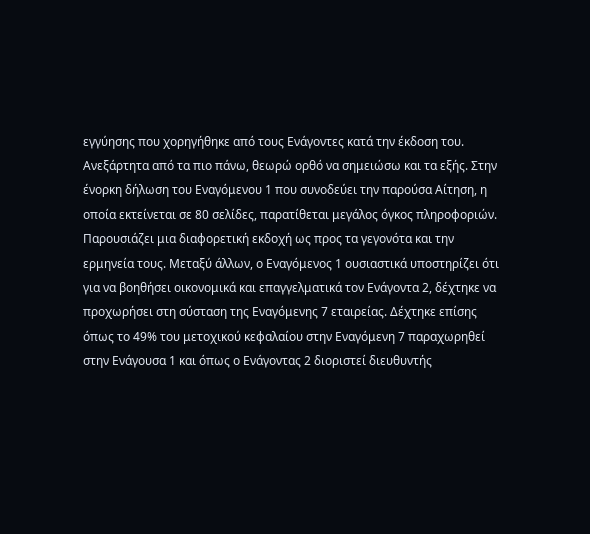εγγύησης που χορηγήθηκε από τους Ενάγοντες κατά την έκδοση του. Ανεξάρτητα από τα πιο πάνω, θεωρώ ορθό να σημειώσω και τα εξής. Στην ένορκη δήλωση του Εναγόμενου 1 που συνοδεύει την παρούσα Αίτηση, η οποία εκτείνεται σε 80 σελίδες, παρατίθεται μεγάλος όγκος πληροφοριών. Παρουσιάζει μια διαφορετική εκδοχή ως προς τα γεγονότα και την ερμηνεία τους. Μεταξύ άλλων, ο Εναγόμενος 1 ουσιαστικά υποστηρίζει ότι για να βοηθήσει οικονομικά και επαγγελματικά τον Ενάγοντα 2, δέχτηκε να προχωρήσει στη σύσταση της Εναγόμενης 7 εταιρείας. Δέχτηκε επίσης όπως το 49% του μετοχικού κεφαλαίου στην Εναγόμενη 7 παραχωρηθεί στην Ενάγουσα 1 και όπως ο Ενάγοντας 2 διοριστεί διευθυντής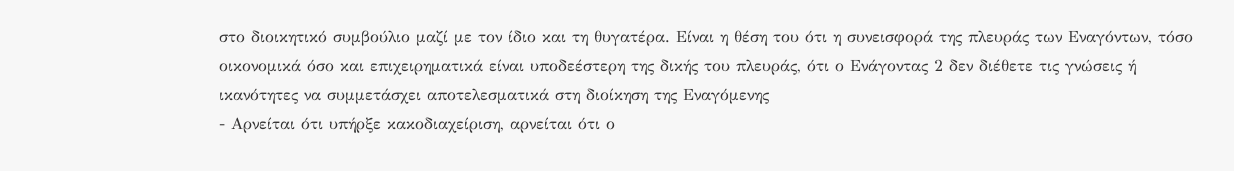στο διοικητικό συμβούλιο μαζί με τον ίδιο και τη θυγατέρα. Είναι η θέση του ότι η συνεισφορά της πλευράς των Εναγόντων, τόσο οικονομικά όσο και επιχειρηματικά είναι υποδεέστερη της δικής του πλευράς, ότι ο Ενάγοντας 2 δεν διέθετε τις γνώσεις ή ικανότητες να συμμετάσχει αποτελεσματικά στη διοίκηση της Εναγόμενης
- Αρνείται ότι υπήρξε κακοδιαχείριση, αρνείται ότι ο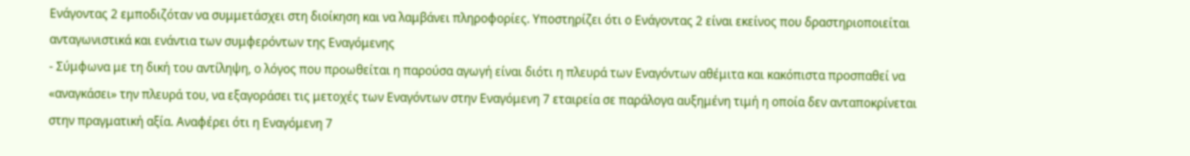Ενάγοντας 2 εμποδιζόταν να συμμετάσχει στη διοίκηση και να λαμβάνει πληροφορίες. Υποστηρίζει ότι ο Ενάγοντας 2 είναι εκείνος που δραστηριοποιείται ανταγωνιστικά και ενάντια των συμφερόντων της Εναγόμενης
- Σύμφωνα με τη δική του αντίληψη, ο λόγος που προωθείται η παρούσα αγωγή είναι διότι η πλευρά των Εναγόντων αθέμιτα και κακόπιστα προσπαθεί να «αναγκάσει» την πλευρά του, να εξαγοράσει τις μετοχές των Εναγόντων στην Εναγόμενη 7 εταιρεία σε παράλογα αυξημένη τιμή η οποία δεν ανταποκρίνεται στην πραγματική αξία. Αναφέρει ότι η Εναγόμενη 7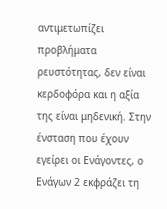αντιμετωπίζει προβλήματα ρευστότητας, δεν είναι κερδοφόρα και η αξία της είναι μηδενική. Στην ένσταση που έχουν εγείρει οι Ενάγοντες, ο Ενάγων 2 εκφράζει τη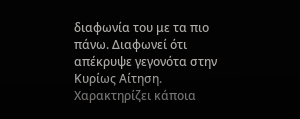διαφωνία του με τα πιο πάνω. Διαφωνεί ότι απέκρυψε γεγονότα στην Κυρίως Αίτηση. Χαρακτηρίζει κάποια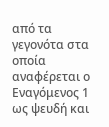από τα γεγονότα στα οποία αναφέρεται ο Εναγόμενος 1 ως ψευδή και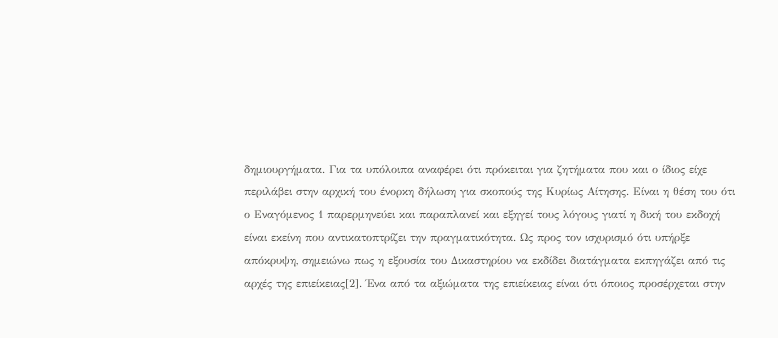δημιουργήματα. Για τα υπόλοιπα αναφέρει ότι πρόκειται για ζητήματα που και ο ίδιος είχε περιλάβει στην αρχική του ένορκη δήλωση για σκοπούς της Κυρίως Αίτησης. Είναι η θέση του ότι ο Εναγόμενος 1 παρερμηνεύει και παραπλανεί και εξηγεί τους λόγους γιατί η δική του εκδοχή είναι εκείνη που αντικατοπτρίζει την πραγματικότητα. Ως προς τον ισχυρισμό ότι υπήρξε απόκρυψη, σημειώνω πως η εξουσία του Δικαστηρίου να εκδίδει διατάγματα εκπηγάζει από τις αρχές της επιείκειας[2]. Ένα από τα αξιώματα της επιείκειας είναι ότι όποιος προσέρχεται στην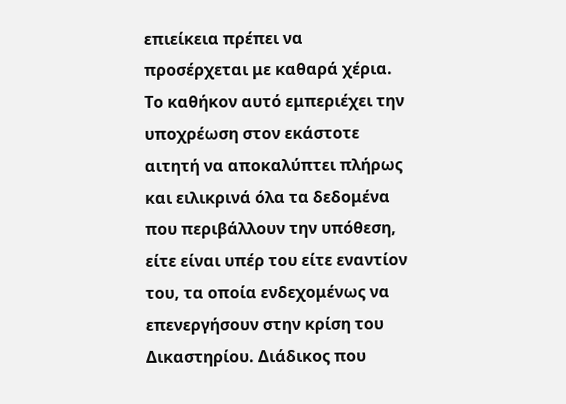επιείκεια πρέπει να προσέρχεται με καθαρά χέρια. Το καθήκον αυτό εμπεριέχει την υποχρέωση στον εκάστοτε αιτητή να αποκαλύπτει πλήρως και ειλικρινά όλα τα δεδομένα που περιβάλλουν την υπόθεση, είτε είναι υπέρ του είτε εναντίον του, τα οποία ενδεχομένως να επενεργήσουν στην κρίση του Δικαστηρίου. Διάδικος που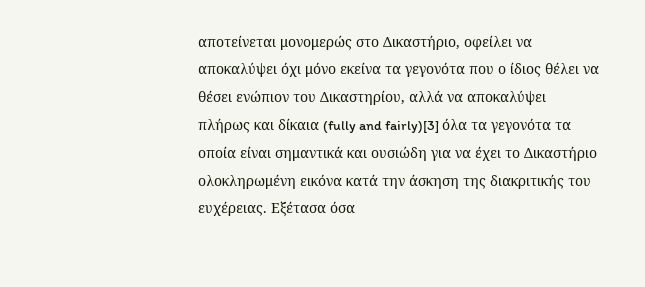αποτείνεται μονομερώς στο Δικαστήριο, οφείλει να αποκαλύψει όχι μόνο εκείνα τα γεγονότα που ο ίδιος θέλει να θέσει ενώπιον του Δικαστηρίου, αλλά να αποκαλύψει πλήρως και δίκαια (fully and fairly)[3] όλα τα γεγονότα τα οποία είναι σημαντικά και ουσιώδη για να έχει το Δικαστήριο ολοκληρωμένη εικόνα κατά την άσκηση της διακριτικής του ευχέρειας. Εξέτασα όσα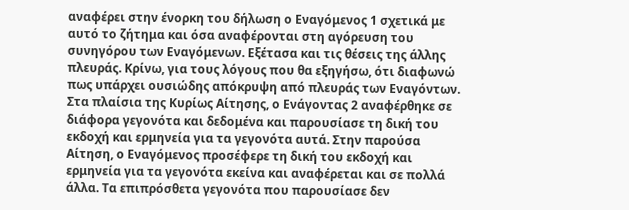αναφέρει στην ένορκη του δήλωση ο Εναγόμενος 1 σχετικά με αυτό το ζήτημα και όσα αναφέρονται στη αγόρευση του συνηγόρου των Εναγόμενων. Εξέτασα και τις θέσεις της άλλης πλευράς. Κρίνω, για τους λόγους που θα εξηγήσω, ότι διαφωνώ πως υπάρχει ουσιώδης απόκρυψη από πλευράς των Εναγόντων. Στα πλαίσια της Κυρίως Αίτησης, ο Ενάγοντας 2 αναφέρθηκε σε διάφορα γεγονότα και δεδομένα και παρουσίασε τη δική του εκδοχή και ερμηνεία για τα γεγονότα αυτά. Στην παρούσα Αίτηση, ο Εναγόμενος προσέφερε τη δική του εκδοχή και ερμηνεία για τα γεγονότα εκείνα και αναφέρεται και σε πολλά άλλα. Τα επιπρόσθετα γεγονότα που παρουσίασε δεν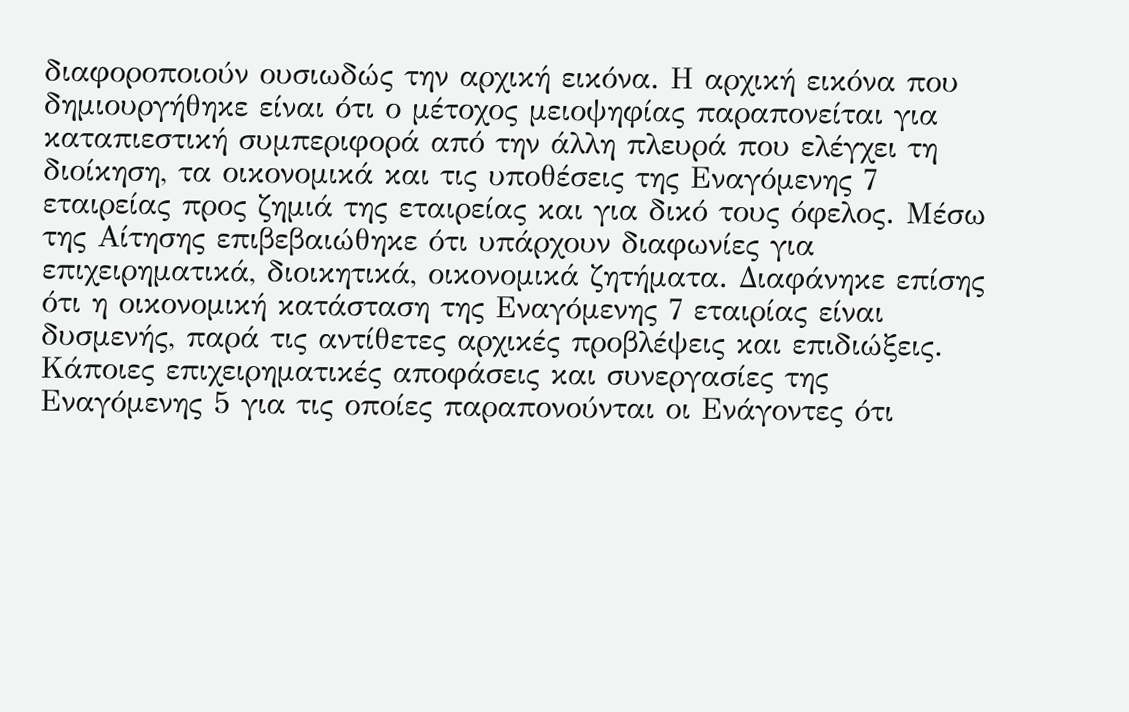διαφοροποιούν ουσιωδώς την αρχική εικόνα. Η αρχική εικόνα που δημιουργήθηκε είναι ότι ο μέτοχος μειοψηφίας παραπονείται για καταπιεστική συμπεριφορά από την άλλη πλευρά που ελέγχει τη διοίκηση, τα οικονομικά και τις υποθέσεις της Εναγόμενης 7 εταιρείας προς ζημιά της εταιρείας και για δικό τους όφελος. Μέσω της Αίτησης επιβεβαιώθηκε ότι υπάρχουν διαφωνίες για επιχειρηματικά, διοικητικά, οικονομικά ζητήματα. Διαφάνηκε επίσης ότι η οικονομική κατάσταση της Εναγόμενης 7 εταιρίας είναι δυσμενής, παρά τις αντίθετες αρχικές προβλέψεις και επιδιώξεις. Κάποιες επιχειρηματικές αποφάσεις και συνεργασίες της Εναγόμενης 5 για τις οποίες παραπονούνται οι Ενάγοντες ότι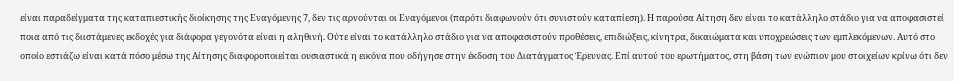είναι παραδείγματα της καταπιεστικής διοίκησης της Εναγόμενης 7, δεν τις αρνούνται οι Εναγόμενοι (παρότι διαφωνούν ότι συνιστούν καταπίεση). Η παρούσα Αίτηση δεν είναι το κατάλληλο στάδιο για να αποφασιστεί ποια από τις διιστάμενες εκδοχές για διάφορα γεγονότα είναι η αληθινή. Ούτε είναι το κατάλληλο στάδιο για να αποφασιστούν προθέσεις, επιδιώξεις, κίνητρα, δικαιώματα και υποχρεώσεις των εμπλεκόμενων. Αυτό στο οποίο εστιάζω είναι κατά πόσο μέσω της Αίτησης διαφοροποιείται ουσιαστικά η εικόνα που οδήγησε στην έκδοση του Διατάγματος Έρευνας. Επί αυτού του ερωτήματος, στη βάση των ενώπιον μου στοιχείων κρίνω ότι δεν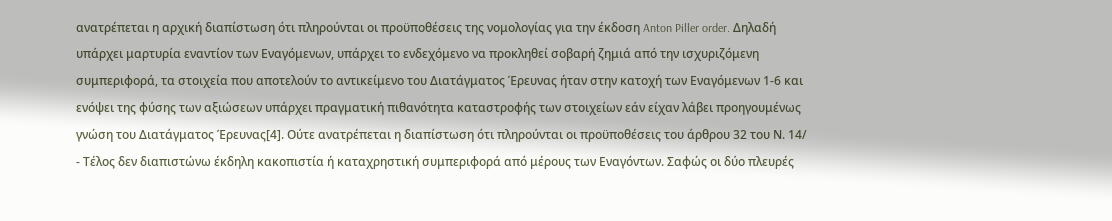ανατρέπεται η αρχική διαπίστωση ότι πληρούνται οι προϋποθέσεις της νομολογίας για την έκδοση Anton Piller order. Δηλαδή υπάρχει μαρτυρία εναντίον των Εναγόμενων, υπάρχει το ενδεχόμενο να προκληθεί σοβαρή ζημιά από την ισχυριζόμενη συμπεριφορά, τα στοιχεία που αποτελούν το αντικείμενο του Διατάγματος Έρευνας ήταν στην κατοχή των Εναγόμενων 1-6 και ενόψει της φύσης των αξιώσεων υπάρχει πραγματική πιθανότητα καταστροφής των στοιχείων εάν είχαν λάβει προηγουμένως γνώση του Διατάγματος Έρευνας[4]. Ούτε ανατρέπεται η διαπίστωση ότι πληρούνται οι προϋποθέσεις του άρθρου 32 του Ν. 14/
- Τέλος δεν διαπιστώνω έκδηλη κακοπιστία ή καταχρηστική συμπεριφορά από μέρους των Εναγόντων. Σαφώς οι δύο πλευρές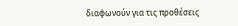διαφωνούν για τις προθέσεις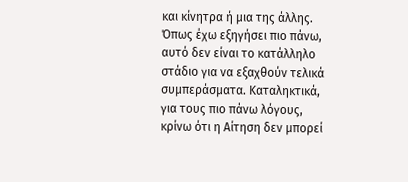και κίνητρα ή μια της άλλης. Όπως έχω εξηγήσει πιο πάνω, αυτό δεν είναι το κατάλληλο στάδιο για να εξαχθούν τελικά συμπεράσματα. Καταληκτικά, για τους πιο πάνω λόγους, κρίνω ότι η Αίτηση δεν μπορεί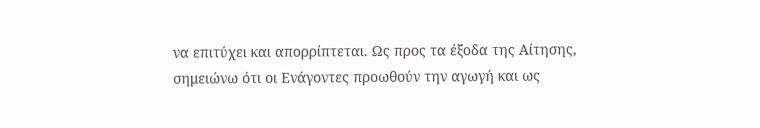να επιτύχει και απορρίπτεται. Ως προς τα έξοδα της Αίτησης, σημειώνω ότι οι Ενάγοντες προωθούν την αγωγή και ως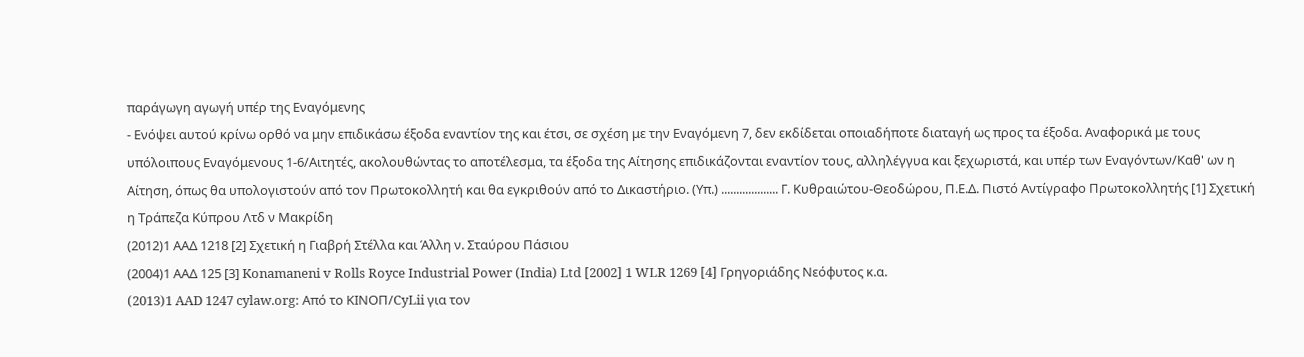παράγωγη αγωγή υπέρ της Εναγόμενης
- Ενόψει αυτού κρίνω ορθό να μην επιδικάσω έξοδα εναντίον της και έτσι, σε σχέση με την Εναγόμενη 7, δεν εκδίδεται οποιαδήποτε διαταγή ως προς τα έξοδα. Αναφορικά με τους υπόλοιπους Εναγόμενους 1-6/Αιτητές, ακολουθώντας το αποτέλεσμα, τα έξοδα της Αίτησης επιδικάζονται εναντίον τους, αλληλέγγυα και ξεχωριστά, και υπέρ των Εναγόντων/Καθ' ων η Αίτηση, όπως θα υπολογιστούν από τον Πρωτοκολλητή και θα εγκριθούν από το Δικαστήριο. (Υπ.) ................... Γ. Κυθραιώτου-Θεοδώρου, Π.Ε.Δ. Πιστό Αντίγραφο Πρωτοκολλητής [1] Σχετική η Τράπεζα Κύπρου Λτδ ν Μακρίδη
(2012)1 ΑΑΔ 1218 [2] Σχετική η Γιαβρή Στέλλα και Άλλη ν. Σταύρου Πάσιου
(2004)1 ΑΑΔ 125 [3] Konamaneni v Rolls Royce Industrial Power (India) Ltd [2002] 1 WLR 1269 [4] Γρηγοριάδης Νεόφυτος κ.α.
(2013)1 AAD 1247 cylaw.org: Από το ΚΙΝOΠ/CyLii για τον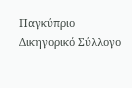Παγκύπριο Δικηγορικό Σύλλογο